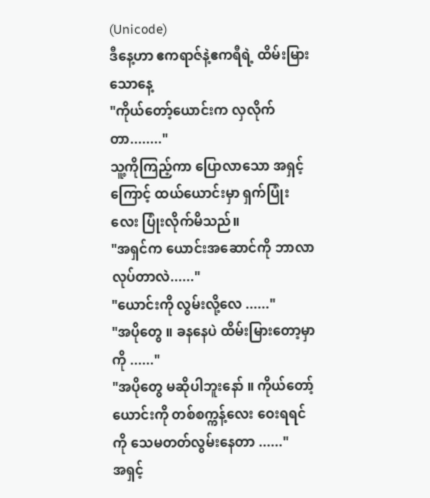(Unicode)
ဒီနေ့ဟာ ဧကရာဇ်နဲ့ဧကရီရဲ့ ထိမ်းမြားသောနေ့
"ကိုယ်တော့်ယောင်းက လှလိုက်တာ........"
သူ့ကိုကြည့်ကာ ပြောလာသော အရှင့်ကြောင့် ထယ်ယောင်းမှာ ရှက်ပြုံးလေး ပြုံးလိုက်မိသည်။
"အရှင်က ယောင်းအဆောင်ကို ဘာလာလုပ်တာလဲ......"
"ယောင်းကို လွမ်းလို့လေ ......"
"အပိုတွေ ။ ခနနေပဲ ထိမ်းမြားတော့မှာကို ......"
"အပိုတွေ မဆိုပါဘူးနော် ။ ကိုယ်တော့်ယောင်းကို တစ်စက္ကန့်လေး ဝေးရရင်ကို သေမတတ်လွမ်းနေတာ ......"
အရှင့်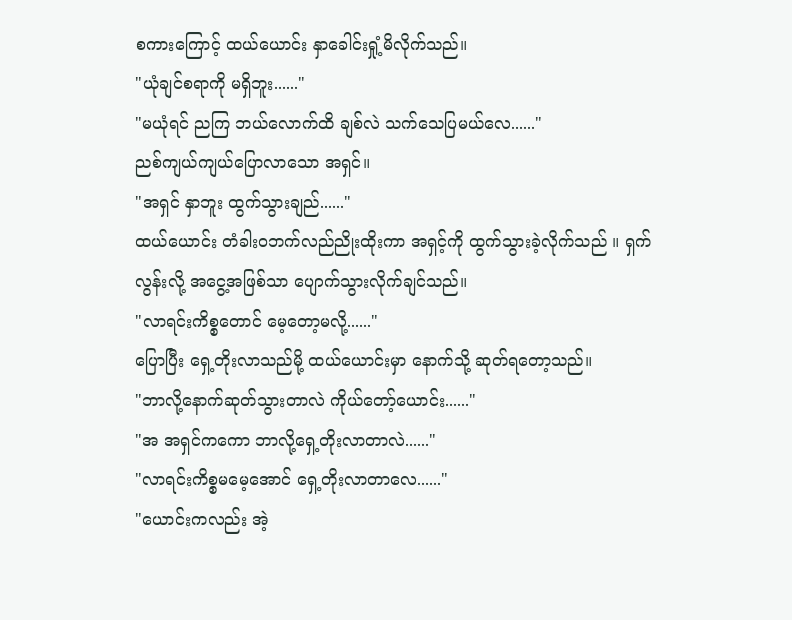စကားကြောင့် ထယ်ယောင်း နှာခေါင်းရှုံ့မိလိုက်သည်။
"ယုံချင်စရာကို မရှိဘူး......"
"မယုံရင် ညကြ ဘယ်လောက်ထိ ချစ်လဲ သက်သေပြမယ်လေ......"
ညစ်ကျယ်ကျယ်ပြောလာသော အရှင်။
"အရှင် နှာဘူး ထွက်သွားချည်......"
ထယ်ယောင်း တံခါးဝဘက်လည်ညိုးထိုးကာ အရှင့်ကို ထွက်သွားခဲ့လိုက်သည် ။ ရှက်လွန်းလို့ အငွေ့အဖြစ်သာ ပျောက်သွားလိုက်ချင်သည်။
"လာရင်းကိစ္စတောင် မေ့တော့မလို့......"
ပြောပြီး ရှေ့တိုးလာသည်မို့ ထယ်ယောင်းမှာ နောက်သို့ ဆုတ်ရတော့သည်။
"ဘာလို့နောက်ဆုတ်သွားတာလဲ ကိုယ်တော့်ယောင်း......"
"အ အရှင်ကကော ဘာလို့ရှေ့တိုးလာတာလဲ......"
"လာရင်းကိစ္စမမေ့အောင် ရှေ့တိုးလာတာလေ......"
"ယောင်းကလည်း အဲ့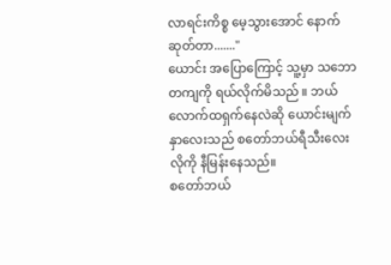လာရင်းကိစ္စ မေ့သွားအောင် နောက်ဆုတ်တာ......."
ယောင်း အပြောကြောင့် သူ့မှာ သဘောတကျကို ရယ်လိုက်မိသည် ။ ဘယ်လောက်ထရှက်နေလဲဆို ယောင်းမျက်နှာလေးသည် စတော်ဘယ်ရီသီးလေးလိုကို နီမြန်းနေသည်။
စတော်ဘယ်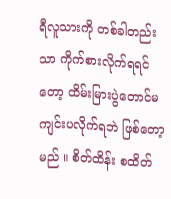ရီလူသားကို တစ်ခါတည်းသာ ကိုက်စားလိုက်ရရင်တော့ ထိမ်းမြားပွဲတောင်မကျင်းပလိုက်ရဘဲ ဖြစ်တော့မည် ။ စိတ်ထိန်း စထိတ်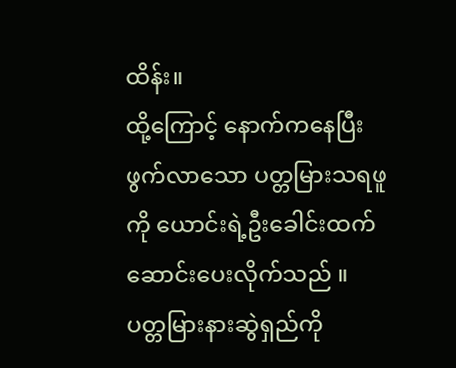ထိန်း။
ထို့ကြောင့် နောက်ကနေပြီး ဖွက်လာသော ပတ္တမြားသရဖူကို ယောင်းရဲ့ဦးခေါင်းထက်ဆောင်းပေးလိုက်သည် ။ ပတ္တမြားနားဆွဲရှည်ကို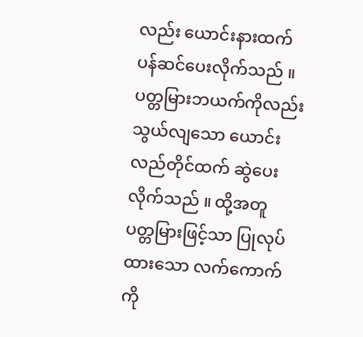လည်း ယောင်းနားထက် ပန်ဆင်ပေးလိုက်သည် ။ ပတ္တမြားဘယက်ကိုလည်း သွယ်လျသော ယောင်းလည်တိုင်ထက် ဆွဲပေးလိုက်သည် ။ ထို့အတူ ပတ္တမြားဖြင့်သာ ပြုလုပ်ထားသော လက်ကောက်ကို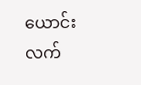ယောင်းလက်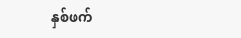နှစ်ဖက်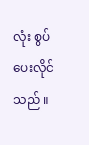လုံး စွပ်ပေးလိုင်သည် ။